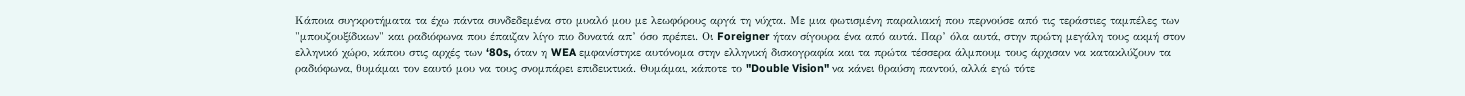Κάποια συγκροτήματα τα έχω πάντα συνδεδεμένα στο μυαλό μου με λεωφόρους αργά τη νύχτα. Με μια φωτισμένη παραλιακή που περνούσε από τις τεράστιες ταμπέλες των "μπουζουξίδικων" και ραδιόφωνα που έπαιζαν λίγο πιο δυνατά απ’ όσο πρέπει. Οι Foreigner ήταν σίγουρα ένα από αυτά. Παρ’ όλα αυτά, στην πρώτη μεγάλη τους ακμή στον ελληνικό χώρο, κάπου στις αρχές των ‘80s, όταν η WEA εμφανίστηκε αυτόνομα στην ελληνική δισκογραφία και τα πρώτα τέσσερα άλμπουμ τους άρχισαν να κατακλύζουν τα ραδιόφωνα, θυμάμαι τον εαυτό μου να τους σνομπάρει επιδεικτικά. Θυμάμαι, κάποτε το "Double Vision" να κάνει θραύση παντού, αλλά εγώ τότε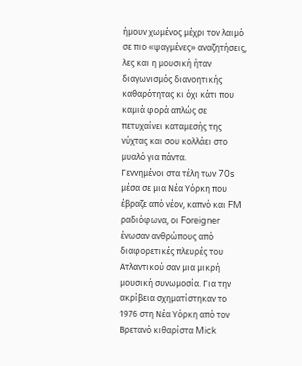ήμουν χωμένος μέχρι τον λαιμό σε πιο «ψαγμένες» αναζητήσεις, λες και η μουσική ήταν διαγωνισμός διανοητικής καθαρότητας κι όχι κάτι που καμιά φορά απλώς σε πετυχαίνει καταμεσής της νύχτας και σου κολλάει στο μυαλό για πάντα.
Γεννημένοι στα τέλη των 70s μέσα σε μια Νέα Υόρκη που έβραζε από νέον, καπνό και FM ραδιόφωνα, οι Foreigner ένωσαν ανθρώπους από διαφορετικές πλευρές του Ατλαντικού σαν μια μικρή μουσική συνωμοσία. Για την ακρίβεια σχηματίστηκαν το 1976 στη Νέα Υόρκη από τον Βρετανό κιθαρίστα Mick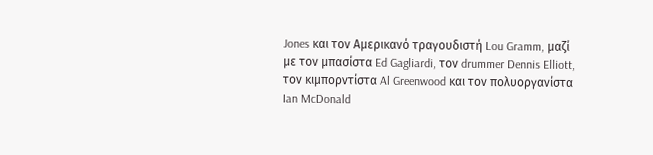Jones και τον Αμερικανό τραγουδιστή Lou Gramm, μαζί με τον μπασίστα Ed Gagliardi, τον drummer Dennis Elliott, τον κιμπορντίστα Al Greenwood και τον πολυοργανίστα Ian McDonald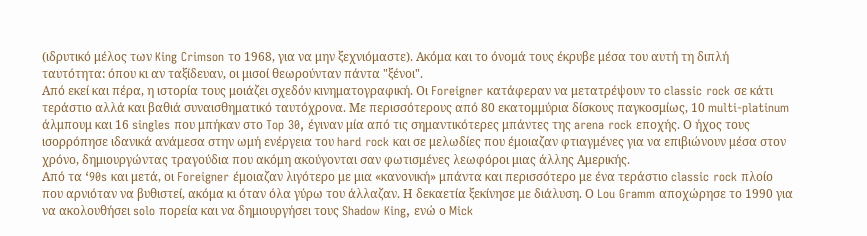(ιδρυτικό μέλος των King Crimson το 1968, για να μην ξεχνιόμαστε). Ακόμα και το όνομά τους έκρυβε μέσα του αυτή τη διπλή ταυτότητα: όπου κι αν ταξίδευαν, οι μισοί θεωρούνταν πάντα "ξένοι".
Από εκεί και πέρα, η ιστορία τους μοιάζει σχεδόν κινηματογραφική. Οι Foreigner κατάφεραν να μετατρέψουν το classic rock σε κάτι τεράστιο αλλά και βαθιά συναισθηματικό ταυτόχρονα. Με περισσότερους από 80 εκατομμύρια δίσκους παγκοσμίως, 10 multi-platinum άλμπουμ και 16 singles που μπήκαν στο Top 30, έγιναν μία από τις σημαντικότερες μπάντες της arena rock εποχής. Ο ήχος τους ισορρόπησε ιδανικά ανάμεσα στην ωμή ενέργεια του hard rock και σε μελωδίες που έμοιαζαν φτιαγμένες για να επιβιώνουν μέσα στον χρόνο, δημιουργώντας τραγούδια που ακόμη ακούγονται σαν φωτισμένες λεωφόροι μιας άλλης Αμερικής.
Από τα ‘90s και μετά, οι Foreigner έμοιαζαν λιγότερο με μια «κανονική» μπάντα και περισσότερο με ένα τεράστιο classic rock πλοίο που αρνιόταν να βυθιστεί, ακόμα κι όταν όλα γύρω του άλλαζαν. Η δεκαετία ξεκίνησε με διάλυση. Ο Lou Gramm αποχώρησε το 1990 για να ακολουθήσει solo πορεία και να δημιουργήσει τους Shadow King, ενώ ο Mick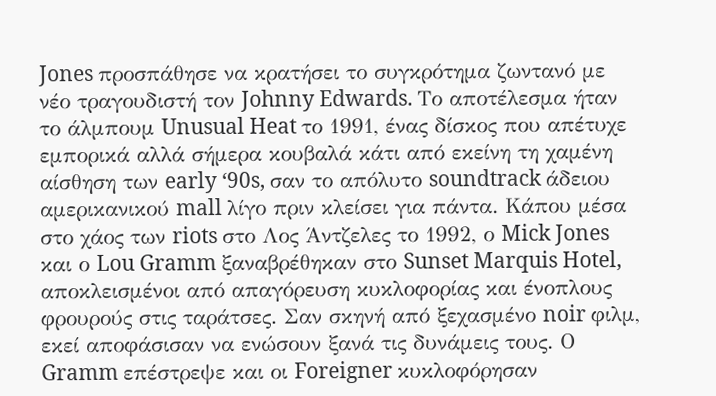Jones προσπάθησε να κρατήσει το συγκρότημα ζωντανό με νέο τραγουδιστή τον Johnny Edwards. Το αποτέλεσμα ήταν το άλμπουμ Unusual Heat το 1991, ένας δίσκος που απέτυχε εμπορικά αλλά σήμερα κουβαλά κάτι από εκείνη τη χαμένη αίσθηση των early ‘90s, σαν το απόλυτο soundtrack άδειου αμερικανικού mall λίγο πριν κλείσει για πάντα. Κάπου μέσα στο χάος των riots στο Λος Άντζελες το 1992, ο Mick Jones και ο Lou Gramm ξαναβρέθηκαν στο Sunset Marquis Hotel, αποκλεισμένοι από απαγόρευση κυκλοφορίας και ένοπλους φρουρούς στις ταράτσες. Σαν σκηνή από ξεχασμένο noir φιλμ, εκεί αποφάσισαν να ενώσουν ξανά τις δυνάμεις τους. Ο Gramm επέστρεψε και οι Foreigner κυκλοφόρησαν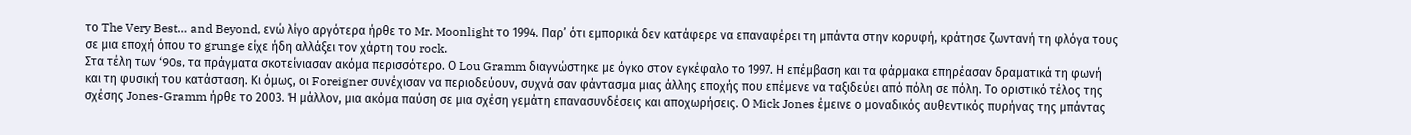το The Very Best… and Beyond, ενώ λίγο αργότερα ήρθε το Mr. Moonlight το 1994. Παρ’ ότι εμπορικά δεν κατάφερε να επαναφέρει τη μπάντα στην κορυφή, κράτησε ζωντανή τη φλόγα τους σε μια εποχή όπου το grunge είχε ήδη αλλάξει τον χάρτη του rock.
Στα τέλη των ‘90s, τα πράγματα σκοτείνιασαν ακόμα περισσότερο. Ο Lou Gramm διαγνώστηκε με όγκο στον εγκέφαλο το 1997. Η επέμβαση και τα φάρμακα επηρέασαν δραματικά τη φωνή και τη φυσική του κατάσταση. Κι όμως, οι Foreigner συνέχισαν να περιοδεύουν, συχνά σαν φάντασμα μιας άλλης εποχής που επέμενε να ταξιδεύει από πόλη σε πόλη. Το οριστικό τέλος της σχέσης Jones-Gramm ήρθε το 2003. Ή μάλλον, μια ακόμα παύση σε μια σχέση γεμάτη επανασυνδέσεις και αποχωρήσεις. Ο Mick Jones έμεινε ο μοναδικός αυθεντικός πυρήνας της μπάντας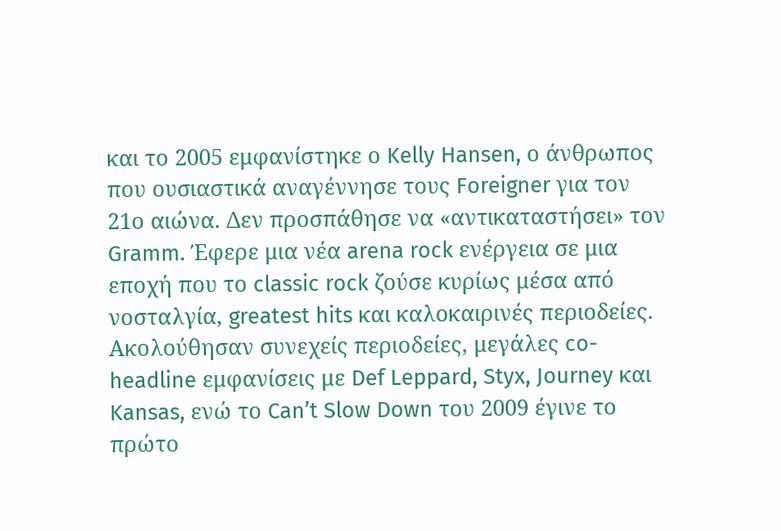και το 2005 εμφανίστηκε ο Kelly Hansen, ο άνθρωπος που ουσιαστικά αναγέννησε τους Foreigner για τον 21ο αιώνα. Δεν προσπάθησε να «αντικαταστήσει» τον Gramm. Έφερε μια νέα arena rock ενέργεια σε μια εποχή που το classic rock ζούσε κυρίως μέσα από νοσταλγία, greatest hits και καλοκαιρινές περιοδείες. Ακολούθησαν συνεχείς περιοδείες, μεγάλες co-headline εμφανίσεις με Def Leppard, Styx, Journey και Kansas, ενώ το Can’t Slow Down του 2009 έγινε το πρώτο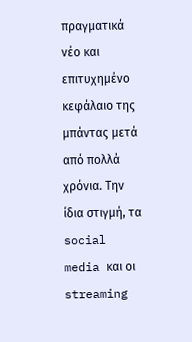πραγματικά νέο και επιτυχημένο κεφάλαιο της μπάντας μετά από πολλά χρόνια. Την ίδια στιγμή, τα social media και οι streaming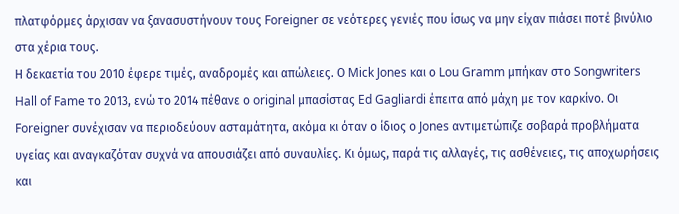πλατφόρμες άρχισαν να ξανασυστήνουν τους Foreigner σε νεότερες γενιές που ίσως να μην είχαν πιάσει ποτέ βινύλιο στα χέρια τους.
Η δεκαετία του 2010 έφερε τιμές, αναδρομές και απώλειες. Ο Mick Jones και ο Lou Gramm μπήκαν στο Songwriters Hall of Fame το 2013, ενώ το 2014 πέθανε ο original μπασίστας Ed Gagliardi έπειτα από μάχη με τον καρκίνο. Οι Foreigner συνέχισαν να περιοδεύουν ασταμάτητα, ακόμα κι όταν ο ίδιος ο Jones αντιμετώπιζε σοβαρά προβλήματα υγείας και αναγκαζόταν συχνά να απουσιάζει από συναυλίες. Κι όμως, παρά τις αλλαγές, τις ασθένειες, τις αποχωρήσεις και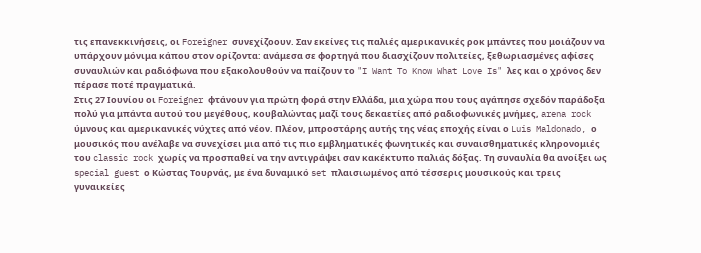τις επανεκκινήσεις, οι Foreigner συνεχίζοουν. Σαν εκείνες τις παλιές αμερικανικές ροκ μπάντες που μοιάζουν να υπάρχουν μόνιμα κάπου στον ορίζοντα: ανάμεσα σε φορτηγά που διασχίζουν πολιτείες, ξεθωριασμένες αφίσες συναυλιών και ραδιόφωνα που εξακολουθούν να παίζουν το "I Want To Know What Love Is" λες και ο χρόνος δεν πέρασε ποτέ πραγματικά.
Στις 27 Ιουνίου οι Foreigner φτάνουν για πρώτη φορά στην Ελλάδα, μια χώρα που τους αγάπησε σχεδόν παράδοξα πολύ για μπάντα αυτού του μεγέθους, κουβαλώντας μαζί τους δεκαετίες από ραδιοφωνικές μνήμες, arena rock ύμνους και αμερικανικές νύχτες από νέον. Πλέον, μπροστάρης αυτής της νέας εποχής είναι ο Luis Maldonado, ο μουσικός που ανέλαβε να συνεχίσει μια από τις πιο εμβληματικές φωνητικές και συναισθηματικές κληρονομιές του classic rock χωρίς να προσπαθεί να την αντιγράψει σαν κακέκτυπο παλιάς δόξας. Τη συναυλία θα ανοίξει ως special guest ο Κώστας Τουρνάς, με ένα δυναμικό set πλαισιωμένος από τέσσερις μουσικούς και τρεις γυναικείες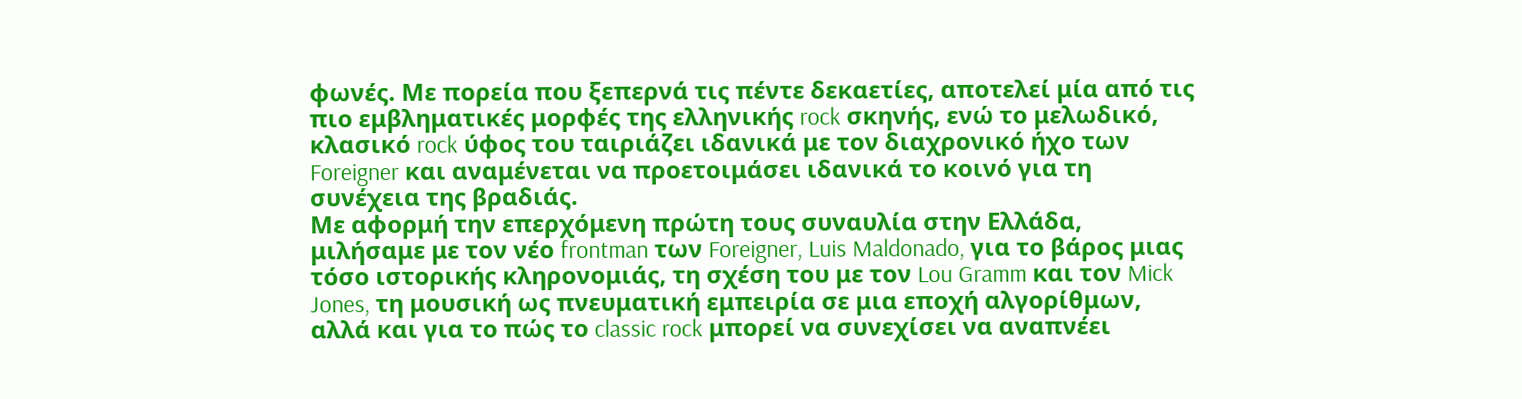φωνές. Με πορεία που ξεπερνά τις πέντε δεκαετίες, αποτελεί μία από τις πιο εμβληματικές μορφές της ελληνικής rock σκηνής, ενώ το μελωδικό, κλασικό rock ύφος του ταιριάζει ιδανικά με τον διαχρονικό ήχο των Foreigner και αναμένεται να προετοιμάσει ιδανικά το κοινό για τη συνέχεια της βραδιάς.
Με αφορμή την επερχόμενη πρώτη τους συναυλία στην Ελλάδα, μιλήσαμε με τον νέο frontman των Foreigner, Luis Maldonado, για το βάρος μιας τόσο ιστορικής κληρονομιάς, τη σχέση του με τον Lou Gramm και τον Mick Jones, τη μουσική ως πνευματική εμπειρία σε μια εποχή αλγορίθμων, αλλά και για το πώς το classic rock μπορεί να συνεχίσει να αναπνέει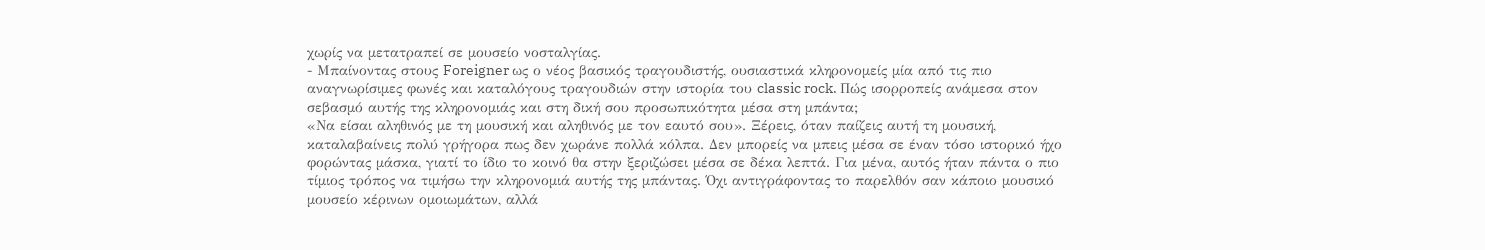χωρίς να μετατραπεί σε μουσείο νοσταλγίας.
- Μπαίνοντας στους Foreigner ως ο νέος βασικός τραγουδιστής, ουσιαστικά κληρονομείς μία από τις πιο αναγνωρίσιμες φωνές και καταλόγους τραγουδιών στην ιστορία του classic rock. Πώς ισορροπείς ανάμεσα στον σεβασμό αυτής της κληρονομιάς και στη δική σου προσωπικότητα μέσα στη μπάντα;
«Να είσαι αληθινός με τη μουσική και αληθινός με τον εαυτό σου». Ξέρεις, όταν παίζεις αυτή τη μουσική, καταλαβαίνεις πολύ γρήγορα πως δεν χωράνε πολλά κόλπα. Δεν μπορείς να μπεις μέσα σε έναν τόσο ιστορικό ήχο φορώντας μάσκα, γιατί το ίδιο το κοινό θα στην ξεριζώσει μέσα σε δέκα λεπτά. Για μένα, αυτός ήταν πάντα ο πιο τίμιος τρόπος να τιμήσω την κληρονομιά αυτής της μπάντας. Όχι αντιγράφοντας το παρελθόν σαν κάποιο μουσικό μουσείο κέρινων ομοιωμάτων, αλλά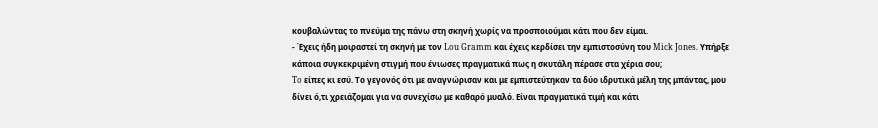κουβαλώντας το πνεύμα της πάνω στη σκηνή χωρίς να προσποιούμαι κάτι που δεν είμαι.
- Έχεις ήδη μοιραστεί τη σκηνή με τον Lou Gramm και έχεις κερδίσει την εμπιστοσύνη του Mick Jones. Υπήρξε κάποια συγκεκριμένη στιγμή που ένιωσες πραγματικά πως η σκυτάλη πέρασε στα χέρια σου;
To είπες κι εσύ. Το γεγονός ότι με αναγνώρισαν και με εμπιστεύτηκαν τα δύο ιδρυτικά μέλη της μπάντας, μου δίνει ό,τι χρειάζομαι για να συνεχίσω με καθαρό μυαλό. Είναι πραγματικά τιμή και κάτι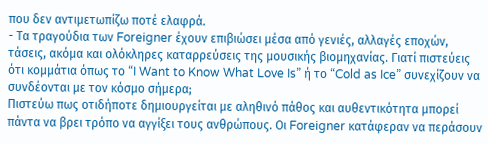που δεν αντιμετωπίζω ποτέ ελαφρά.
- Τα τραγούδια των Foreigner έχουν επιβιώσει μέσα από γενιές, αλλαγές εποχών, τάσεις, ακόμα και ολόκληρες καταρρεύσεις της μουσικής βιομηχανίας. Γιατί πιστεύεις ότι κομμάτια όπως το “I Want to Know What Love Is” ή το “Cold as Ice” συνεχίζουν να συνδέονται με τον κόσμο σήμερα;
Πιστεύω πως οτιδήποτε δημιουργείται με αληθινό πάθος και αυθεντικότητα μπορεί πάντα να βρει τρόπο να αγγίξει τους ανθρώπους. Οι Foreigner κατάφεραν να περάσουν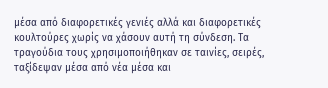μέσα από διαφορετικές γενιές αλλά και διαφορετικές κουλτούρες χωρίς να χάσουν αυτή τη σύνδεση. Τα τραγούδια τους χρησιμοποιήθηκαν σε ταινίες, σειρές, ταξίδεψαν μέσα από νέα μέσα και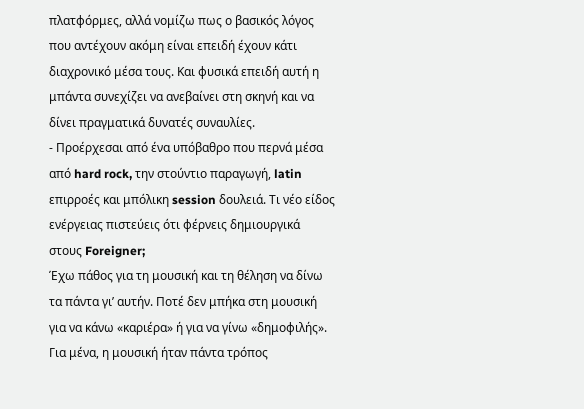πλατφόρμες, αλλά νομίζω πως ο βασικός λόγος που αντέχουν ακόμη είναι επειδή έχουν κάτι διαχρονικό μέσα τους. Και φυσικά επειδή αυτή η μπάντα συνεχίζει να ανεβαίνει στη σκηνή και να δίνει πραγματικά δυνατές συναυλίες.
- Προέρχεσαι από ένα υπόβαθρο που περνά μέσα από hard rock, την στούντιο παραγωγή, latin επιρροές και μπόλικη session δουλειά. Τι νέο είδος ενέργειας πιστεύεις ότι φέρνεις δημιουργικά στους Foreigner;
Έχω πάθος για τη μουσική και τη θέληση να δίνω τα πάντα γι’ αυτήν. Ποτέ δεν μπήκα στη μουσική για να κάνω «καριέρα» ή για να γίνω «δημοφιλής». Για μένα, η μουσική ήταν πάντα τρόπος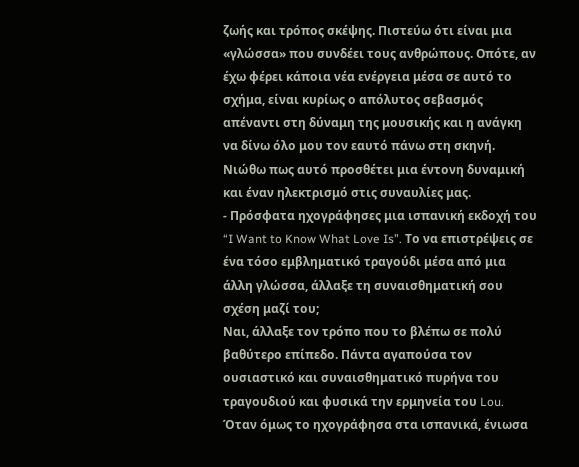ζωής και τρόπος σκέψης. Πιστεύω ότι είναι μια «γλώσσα» που συνδέει τους ανθρώπους. Οπότε, αν έχω φέρει κάποια νέα ενέργεια μέσα σε αυτό το σχήμα, είναι κυρίως ο απόλυτος σεβασμός απέναντι στη δύναμη της μουσικής και η ανάγκη να δίνω όλο μου τον εαυτό πάνω στη σκηνή. Νιώθω πως αυτό προσθέτει μια έντονη δυναμική και έναν ηλεκτρισμό στις συναυλίες μας.
- Πρόσφατα ηχογράφησες μια ισπανική εκδοχή του “I Want to Know What Love Is”. Το να επιστρέψεις σε ένα τόσο εμβληματικό τραγούδι μέσα από μια άλλη γλώσσα, άλλαξε τη συναισθηματική σου σχέση μαζί του;
Ναι, άλλαξε τον τρόπο που το βλέπω σε πολύ βαθύτερο επίπεδο. Πάντα αγαπούσα τον ουσιαστικό και συναισθηματικό πυρήνα του τραγουδιού και φυσικά την ερμηνεία του Lou. Όταν όμως το ηχογράφησα στα ισπανικά, ένιωσα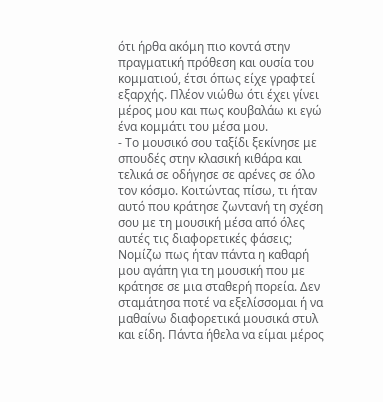ότι ήρθα ακόμη πιο κοντά στην πραγματική πρόθεση και ουσία του κομματιού, έτσι όπως είχε γραφτεί εξαρχής. Πλέον νιώθω ότι έχει γίνει μέρος μου και πως κουβαλάω κι εγώ ένα κομμάτι του μέσα μου.
- Το μουσικό σου ταξίδι ξεκίνησε με σπουδές στην κλασική κιθάρα και τελικά σε οδήγησε σε αρένες σε όλο τον κόσμο. Κοιτώντας πίσω, τι ήταν αυτό που κράτησε ζωντανή τη σχέση σου με τη μουσική μέσα από όλες αυτές τις διαφορετικές φάσεις;
Νομίζω πως ήταν πάντα η καθαρή μου αγάπη για τη μουσική που με κράτησε σε μια σταθερή πορεία. Δεν σταμάτησα ποτέ να εξελίσσομαι ή να μαθαίνω διαφορετικά μουσικά στυλ και είδη. Πάντα ήθελα να είμαι μέρος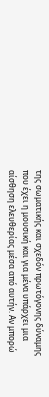της σωματικής και σχεδόν πρωτόγονης δύναμης που έχει η μουσική και για μένα υπάρχει μια αίσθηση ελευθερίας μέσα από αυτήν. Αν μπορώ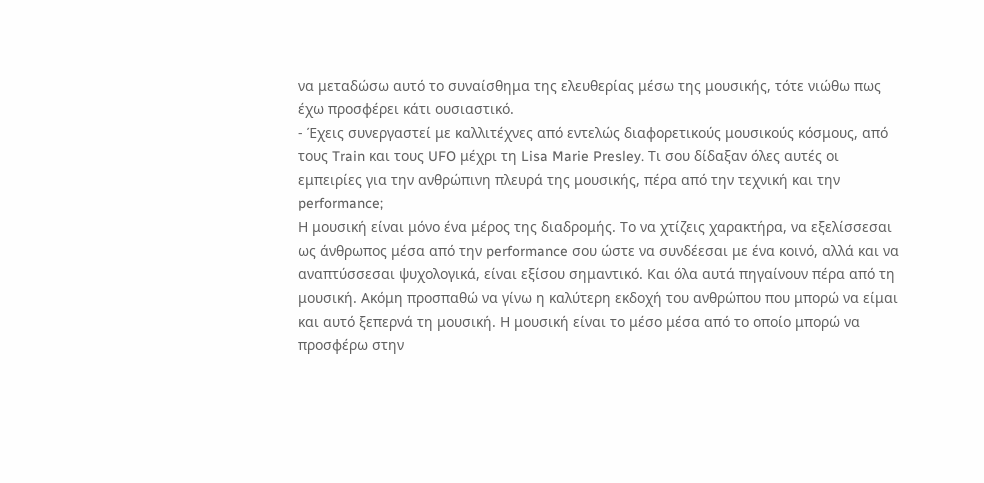να μεταδώσω αυτό το συναίσθημα της ελευθερίας μέσω της μουσικής, τότε νιώθω πως έχω προσφέρει κάτι ουσιαστικό.
- Έχεις συνεργαστεί με καλλιτέχνες από εντελώς διαφορετικούς μουσικούς κόσμους, από τους Train και τους UFO μέχρι τη Lisa Marie Presley. Τι σου δίδαξαν όλες αυτές οι εμπειρίες για την ανθρώπινη πλευρά της μουσικής, πέρα από την τεχνική και την performance;
Η μουσική είναι μόνο ένα μέρος της διαδρομής. Το να χτίζεις χαρακτήρα, να εξελίσσεσαι ως άνθρωπος μέσα από την performance σου ώστε να συνδέεσαι με ένα κοινό, αλλά και να αναπτύσσεσαι ψυχολογικά, είναι εξίσου σημαντικό. Και όλα αυτά πηγαίνουν πέρα από τη μουσική. Ακόμη προσπαθώ να γίνω η καλύτερη εκδοχή του ανθρώπου που μπορώ να είμαι και αυτό ξεπερνά τη μουσική. Η μουσική είναι το μέσο μέσα από το οποίο μπορώ να προσφέρω στην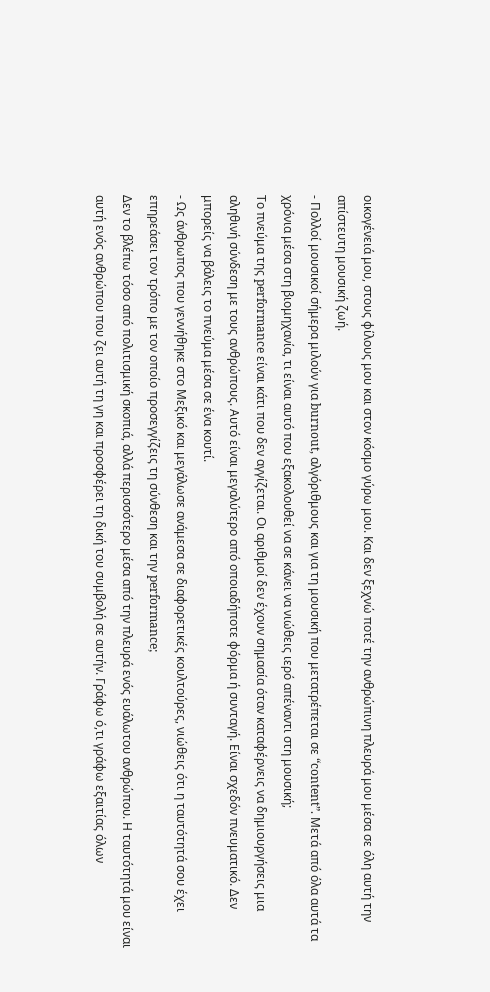οικογένειά μου, στους φίλους μου και στον κόσμο γύρω μου. Και δεν ξεχνώ ποτέ την ανθρώπινη πλευρά μου μέσα σε όλη αυτή την απίστευτη μουσική ζωή.
- Πολλοί μουσικοί σήμερα μιλούν για burnout, αλγόριθμους και για τη μουσική που μετατρέπεται σε “content”. Μετά από όλα αυτά τα χρόνια μέσα στη βιομηχανία, τι είναι αυτό που εξακολουθεί να σε κάνει να νιώθεις ιερό απέναντι στη μουσική;
Το πνεύμα της performance είναι κάτι που δεν αγγίζεται. Οι αριθμοί δεν έχουν σημασία όταν καταφέρνεις να δημιουργήσεις μια αληθινή σύνδεση με τους ανθρώπους. Αυτό είναι μεγαλύτερο από οποιαδήποτε φόρμα ή συνταγή. Είναι σχεδόν πνευματικό. Δεν μπορείς να βάλεις το πνεύμα μέσα σε ένα κουτί.
- Ως άνθρωπος που γεννήθηκε στο Μεξικό και μεγάλωσε ανάμεσα σε διαφορετικές κουλτούρες, νιώθεις ότι η ταυτότητά σου έχει επηρεάσει τον τρόπο με τον οποίο προσεγγίζεις τη σύνθεση και την performance;
Δεν το βλέπω τόσο από πολιτισμική σκοπιά, αλλά περισσότερο μέσα από την πλευρά ενός ευάλωτου ανθρώπου. Η ταυτότητά μου είναι αυτή ενός ανθρώπου που ζει αυτή τη γη και προσφέρει τη δική του συμβολή σε αυτήν. Γράφω ό,τι γράφω εξαιτίας όλων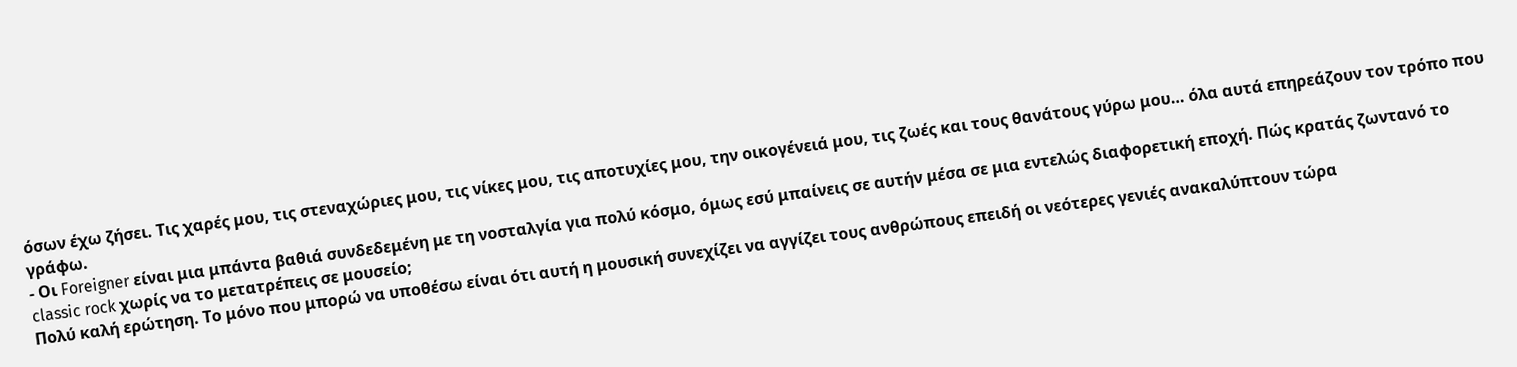όσων έχω ζήσει. Τις χαρές μου, τις στεναχώριες μου, τις νίκες μου, τις αποτυχίες μου, την οικογένειά μου, τις ζωές και τους θανάτους γύρω μου… όλα αυτά επηρεάζουν τον τρόπο που γράφω.
- Οι Foreigner είναι μια μπάντα βαθιά συνδεδεμένη με τη νοσταλγία για πολύ κόσμο, όμως εσύ μπαίνεις σε αυτήν μέσα σε μια εντελώς διαφορετική εποχή. Πώς κρατάς ζωντανό το classic rock χωρίς να το μετατρέπεις σε μουσείο;
Πολύ καλή ερώτηση. Το μόνο που μπορώ να υποθέσω είναι ότι αυτή η μουσική συνεχίζει να αγγίζει τους ανθρώπους επειδή οι νεότερες γενιές ανακαλύπτουν τώρα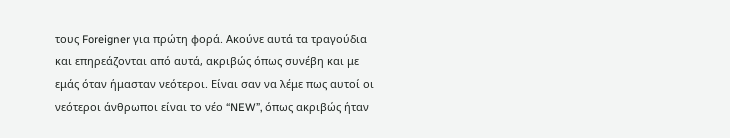τους Foreigner για πρώτη φορά. Ακούνε αυτά τα τραγούδια και επηρεάζονται από αυτά, ακριβώς όπως συνέβη και με εμάς όταν ήμασταν νεότεροι. Είναι σαν να λέμε πως αυτοί οι νεότεροι άνθρωποι είναι το νέο “NEW”, όπως ακριβώς ήταν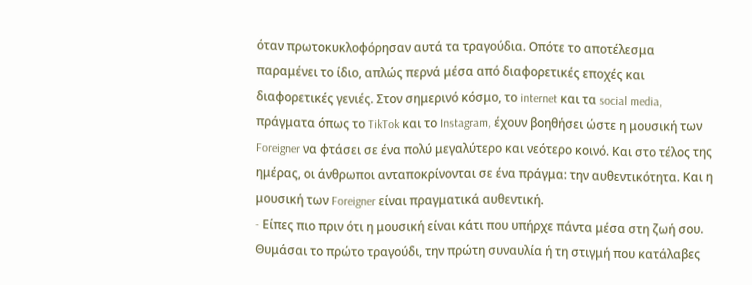όταν πρωτοκυκλοφόρησαν αυτά τα τραγούδια. Οπότε το αποτέλεσμα παραμένει το ίδιο, απλώς περνά μέσα από διαφορετικές εποχές και διαφορετικές γενιές. Στον σημερινό κόσμο, το internet και τα social media, πράγματα όπως το TikTok και το Instagram, έχουν βοηθήσει ώστε η μουσική των Foreigner να φτάσει σε ένα πολύ μεγαλύτερο και νεότερο κοινό. Και στο τέλος της ημέρας, οι άνθρωποι ανταποκρίνονται σε ένα πράγμα: την αυθεντικότητα. Και η μουσική των Foreigner είναι πραγματικά αυθεντική.
- Eίπες πιο πριν ότι η μουσική είναι κάτι που υπήρχε πάντα μέσα στη ζωή σου. Θυμάσαι το πρώτο τραγούδι, την πρώτη συναυλία ή τη στιγμή που κατάλαβες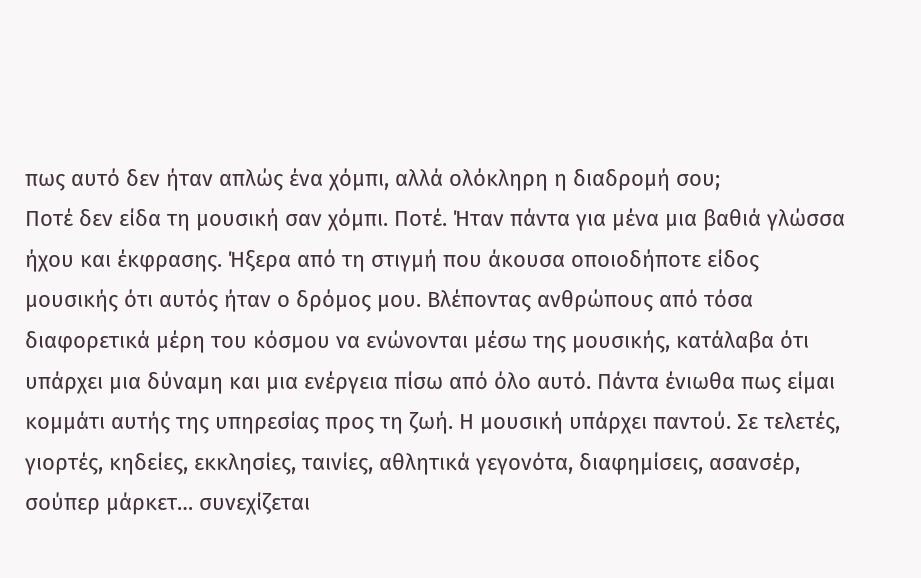πως αυτό δεν ήταν απλώς ένα χόμπι, αλλά ολόκληρη η διαδρομή σου;
Ποτέ δεν είδα τη μουσική σαν χόμπι. Ποτέ. Ήταν πάντα για μένα μια βαθιά γλώσσα ήχου και έκφρασης. Ήξερα από τη στιγμή που άκουσα οποιοδήποτε είδος μουσικής ότι αυτός ήταν ο δρόμος μου. Βλέποντας ανθρώπους από τόσα διαφορετικά μέρη του κόσμου να ενώνονται μέσω της μουσικής, κατάλαβα ότι υπάρχει μια δύναμη και μια ενέργεια πίσω από όλο αυτό. Πάντα ένιωθα πως είμαι κομμάτι αυτής της υπηρεσίας προς τη ζωή. Η μουσική υπάρχει παντού. Σε τελετές, γιορτές, κηδείες, εκκλησίες, ταινίες, αθλητικά γεγονότα, διαφημίσεις, ασανσέρ, σούπερ μάρκετ… συνεχίζεται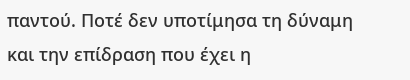παντού. Ποτέ δεν υποτίμησα τη δύναμη και την επίδραση που έχει η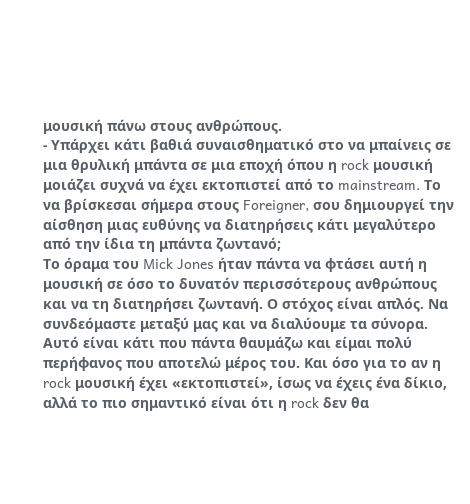μουσική πάνω στους ανθρώπους.
- Υπάρχει κάτι βαθιά συναισθηματικό στο να μπαίνεις σε μια θρυλική μπάντα σε μια εποχή όπου η rock μουσική μοιάζει συχνά να έχει εκτοπιστεί από το mainstream. Το να βρίσκεσαι σήμερα στους Foreigner, σου δημιουργεί την αίσθηση μιας ευθύνης να διατηρήσεις κάτι μεγαλύτερο από την ίδια τη μπάντα ζωντανό;
Το όραμα του Mick Jones ήταν πάντα να φτάσει αυτή η μουσική σε όσο το δυνατόν περισσότερους ανθρώπους και να τη διατηρήσει ζωντανή. Ο στόχος είναι απλός. Να συνδεόμαστε μεταξύ μας και να διαλύουμε τα σύνορα. Αυτό είναι κάτι που πάντα θαυμάζω και είμαι πολύ περήφανος που αποτελώ μέρος του. Και όσο για το αν η rock μουσική έχει «εκτοπιστεί», ίσως να έχεις ένα δίκιο, αλλά το πιο σημαντικό είναι ότι η rock δεν θα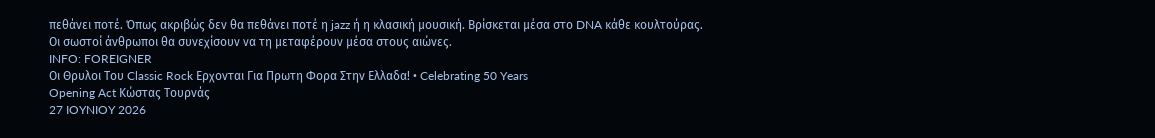πεθάνει ποτέ. Όπως ακριβώς δεν θα πεθάνει ποτέ η jazz ή η κλασική μουσική. Βρίσκεται μέσα στο DNA κάθε κουλτούρας. Οι σωστοί άνθρωποι θα συνεχίσουν να τη μεταφέρουν μέσα στους αιώνες.
INFO: FOREIGNER
Οι Θρυλοι Του Classic Rock Ερχονται Για Πρωτη Φορα Στην Ελλαδα! • Celebrating 50 Years
Opening Act Κώστας Τουρνάς
27 IOYNIOY 2026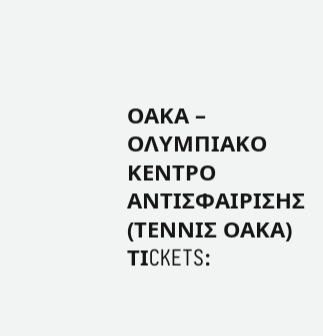ΟΑΚΑ – ΟΛΥΜΠΙΑΚΟ ΚΕΝΤΡΟ ΑΝΤΙΣΦΑΙΡΙΣΗΣ (ΤΕΝΝΙΣ ΟΑΚΑ)
ΤΙCKETS: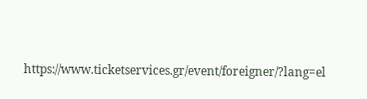https://www.ticketservices.gr/event/foreigner/?lang=el